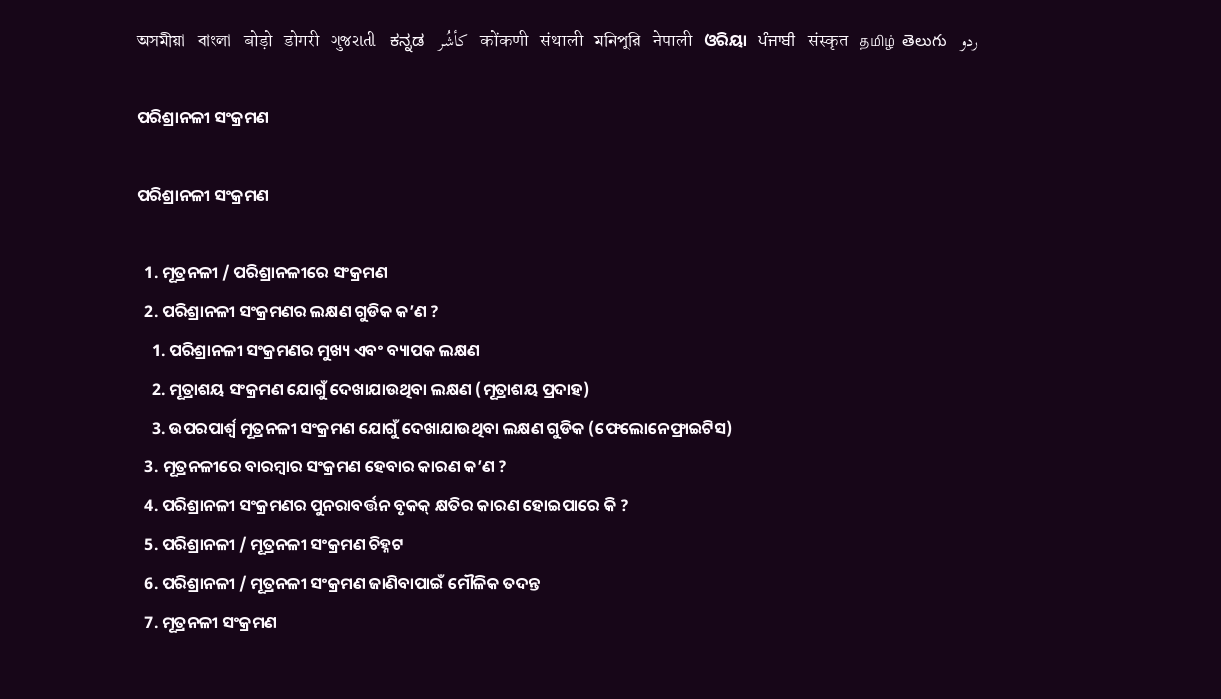অসমীয়া   বাংলা   बोड़ो   डोगरी   ગુજરાતી   ಕನ್ನಡ   كأشُر   कोंकणी   संथाली   মনিপুরি   नेपाली   ଓରିୟା   ਪੰਜਾਬੀ   संस्कृत   தமிழ்  తెలుగు   ردو

ପରିଶ୍ରାନଳୀ ସଂକ୍ରମଣ

ପରିଶ୍ରାନଳୀ ସଂକ୍ରମଣ

  1. ମୂତ୍ରନଳୀ / ପରିଶ୍ରାନଳୀରେ ସଂକ୍ରମଣ
  2. ପରିଶ୍ରାନଳୀ ସଂକ୍ରମଣର ଲକ୍ଷଣ ଗୁଡିକ କ’ଣ ?
    1. ପରିଶ୍ରାନଳୀ ସଂକ୍ରମଣର ମୁଖ୍ୟ ଏବଂ ବ୍ୟାପକ ଲକ୍ଷଣ
    2. ମୂତ୍ରାଶୟ ସଂକ୍ରମଣ ଯୋଗୁଁ ଦେଖାଯାଉଥିବା ଲକ୍ଷଣ (ମୂତ୍ରାଶୟ ପ୍ରଦାହ)
    3. ଉପରପାର୍ଶ୍ଵ ମୂତ୍ରନଳୀ ସଂକ୍ରମଣ ଯୋଗୁଁ ଦେଖାଯାଉଥିବା ଲକ୍ଷଣ ଗୁଡିକ (ଫେଲୋନେଫ୍ରାଇଟିସ)
  3. ମୂତ୍ରନଳୀରେ ବାରମ୍ବାର ସଂକ୍ରମଣ ହେବାର କାରଣ କ’ଣ ?
  4. ପରିଶ୍ରାନଳୀ ସଂକ୍ରମଣର ପୁନରାବର୍ତ୍ତନ ବୃକକ୍ କ୍ଷତିର କାରଣ ହୋଇପାରେ କି ?
  5. ପରିଶ୍ରାନଳୀ / ମୂତ୍ରନଳୀ ସଂକ୍ରମଣ ଚିହ୍ନଟ
  6. ପରିଶ୍ରାନଳୀ / ମୂତ୍ରନଳୀ ସଂକ୍ରମଣ ଜାଣିବାପାଇଁ ମୌଳିକ ତଦନ୍ତ
  7. ମୂତ୍ରନଳୀ ସଂକ୍ରମଣ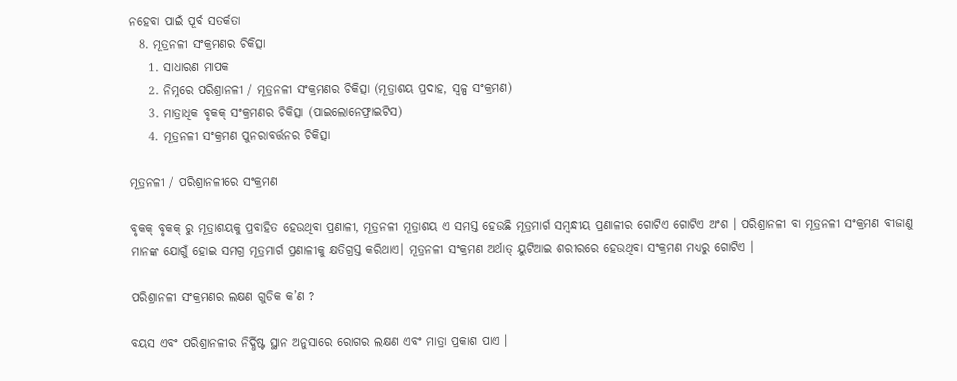ନହେବା ପାଇଁ ପୂର୍ବ ସତର୍କତା
  8. ମୂତ୍ରନଳୀ ସଂକ୍ରମଣର ଚିକିତ୍ସା
    1. ସାଧାରଣ ମାପକ
    2. ନିମ୍ନରେ ପରିଶ୍ରାନଳୀ / ମୂତ୍ରନଳୀ ସଂକ୍ରମଣର ଚିକିତ୍ସା (ମୂତ୍ରାଶୟ ପ୍ରଦାହ, ସ୍ୱଳ୍ପ ସଂକ୍ରମଣ)
    3. ମାତ୍ରାଧିକ ବୃକକ୍ ସଂକ୍ରମଣର ଚିକିତ୍ସା (ପାଇଲୋନେଫ୍ରାଇଟିସ)
    4. ମୂତ୍ରନଳୀ ସଂକ୍ରମଣ ପୁନରାବର୍ତ୍ତନର ଚିକିତ୍ସା

ମୂତ୍ରନଳୀ / ପରିଶ୍ରାନଳୀରେ ସଂକ୍ରମଣ

ବୃକକ୍ ବୃକକ୍ ରୁ ମୂତ୍ରାଶୟକୁ ପ୍ରବାହିତ ହେଉଥିବା ପ୍ରଣାଳୀ, ମୂତ୍ରନଳୀ ମୂତ୍ରାଶୟ ଏ ସମସ୍ତ ହେଉଛି ମୂତ୍ରମାର୍ଗ ସମ୍ବନ୍ଧୀୟ ପ୍ରଣାଳୀର ଗୋଟିଏ ଗୋଟିଏ ଅଂଶ । ପରିଶ୍ରାନଳୀ ବା ମୂତ୍ରନଳୀ ସଂକ୍ରମଣ ବୀଜାଣୁ ମାନଙ୍କ ଯୋଗୁଁ ହୋଇ ସମଗ୍ର ମୂତ୍ରମାର୍ଗ ପ୍ରଣାଳୀକୁ କ୍ଷତିଗ୍ରସ୍ତ କରିଥାଏ। ମୂତ୍ରନଳୀ ସଂକ୍ରମଣ ଅର୍ଥାତ୍ ୟୁଟିଆଇ ଶରୀରରେ ହେଉଥିବା ସଂକ୍ରମଣ ମଧ୍ୟରୁ ଗୋଟିଏ ।

ପରିଶ୍ରାନଳୀ ସଂକ୍ରମଣର ଲକ୍ଷଣ ଗୁଡିକ କ’ଣ ?

ବୟସ ଏବଂ ପରିଶ୍ରାନଳୀର ନିର୍ଦ୍ଧିଷ୍ଟ ସ୍ଥାନ ଅନୁସାରେ ରୋଗର ଲକ୍ଷଣ ଏବଂ ମାତ୍ରା ପ୍ରକାଶ ପାଏ ।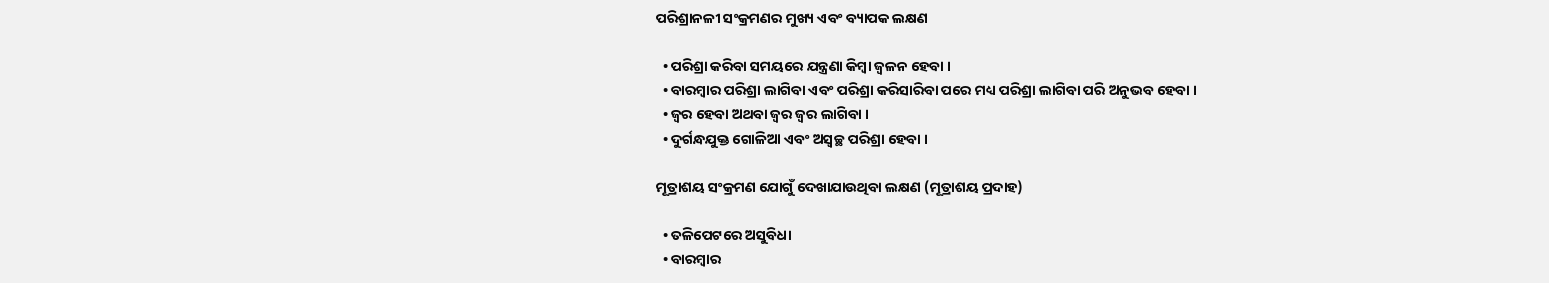ପରିଶ୍ରାନଳୀ ସଂକ୍ରମଣର ମୁଖ୍ୟ ଏବଂ ବ୍ୟାପକ ଲକ୍ଷଣ

  • ପରିଶ୍ରା କରିବା ସମୟରେ ଯନ୍ତ୍ରଣା କିମ୍ବା ଜ୍ଵଳନ ହେବା ।
  • ବାରମ୍ବାର ପରିଶ୍ରା ଲାଗିବା ଏବଂ ପରିଶ୍ରା କରିସାରିବା ପରେ ମଧ୍ୟ ପରିଶ୍ରା ଲାଗିବା ପରି ଅନୁଭବ ହେବା ।
  • ଜ୍ଵର ହେବା ଅଥବା ଜ୍ଵର ଜ୍ଵର ଲାଗିବା ।
  • ଦୁର୍ଗନ୍ଧଯୁକ୍ତ ଗୋଳିଆ ଏବଂ ଅସ୍ଵଚ୍ଛ ପରିଶ୍ରା ହେବା ।

ମୂତ୍ରାଶୟ ସଂକ୍ରମଣ ଯୋଗୁଁ ଦେଖାଯାଉଥିବା ଲକ୍ଷଣ (ମୂତ୍ରାଶୟ ପ୍ରଦାହ)

  • ତଳିପେଟରେ ଅସୁବିଧା
  • ବାରମ୍ବାର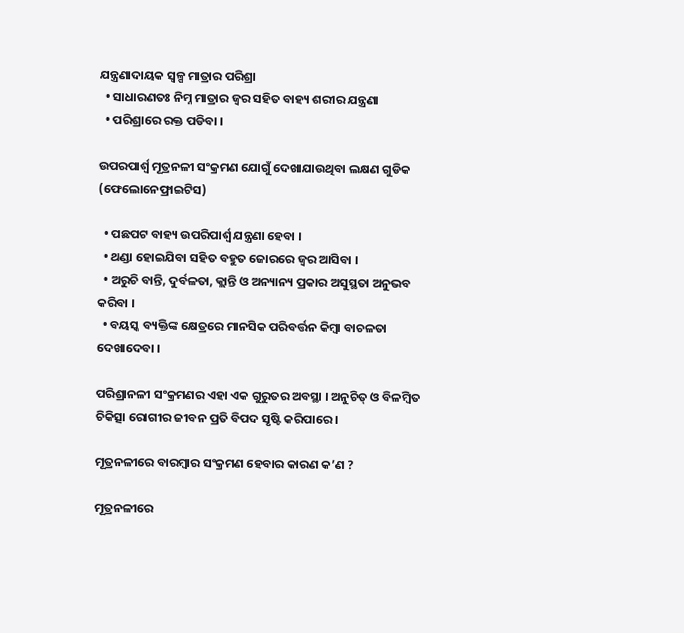ଯନ୍ତ୍ରଣାଦାୟକ ସ୍ୱଳ୍ପ ମାତ୍ରାର ପରିଶ୍ରା
  • ସାଧାରଣତଃ ନିମ୍ନ ମାତ୍ରାର ଜ୍ଵର ସହିତ ବାହ୍ୟ ଶରୀର ଯନ୍ତ୍ରଣା
  • ପରିଶ୍ରାରେ ରକ୍ତ ପଡିବା ।

ଉପରପାର୍ଶ୍ଵ ମୂତ୍ରନଳୀ ସଂକ୍ରମଣ ଯୋଗୁଁ ଦେଖାଯାଉଥିବା ଲକ୍ଷଣ ଗୁଡିକ (ଫେଲୋନେଫ୍ରାଇଟିସ)

  • ପଛପଟ ବାହ୍ୟ ଉପରିପାର୍ଶ୍ଵ ଯନ୍ତ୍ରଣା ହେବା ।
  • ଥଣ୍ଡା ହୋଇଯିବା ସହିତ ବହୁତ ଜୋରରେ ଜ୍ଵର ଆସିବା ।
  • ଅରୁଚି ବାନ୍ତି, ଦୁର୍ବଳତା, କ୍ଲାନ୍ତି ଓ ଅନ୍ୟାନ୍ୟ ପ୍ରକାର ଅସୁସ୍ଥତା ଅନୁଭବ କରିବା ।
  • ବୟସ୍କ ବ୍ୟକ୍ତିଙ୍କ କ୍ଷେତ୍ରରେ ମାନସିକ ପରିବର୍ତ୍ତନ କିମ୍ବା ବାଚଳତା ଦେଖାଦେବା ।

ପରିଶ୍ରାନଳୀ ସଂକ୍ରମଣର ଏହା ଏକ ଗୁରୁତର ଅବସ୍ଥା । ଅନୁଚିତ୍ ଓ ବିଳମ୍ବିତ ଚିକିତ୍ସା ରୋଗୀର ଜୀବନ ପ୍ରତି ବିପଦ ସୃଷ୍ଟି କରିପାରେ ।

ମୂତ୍ରନଳୀରେ ବାରମ୍ବାର ସଂକ୍ରମଣ ହେବାର କାରଣ କ’ଣ ?

ମୂତ୍ରନଳୀରେ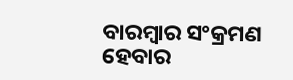ବାରମ୍ବାର ସଂକ୍ରମଣ ହେବାର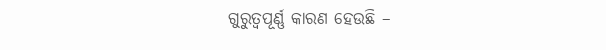ଗୁରୁତ୍ୱପୂର୍ଣ୍ଣ କାରଣ ହେଉଛି –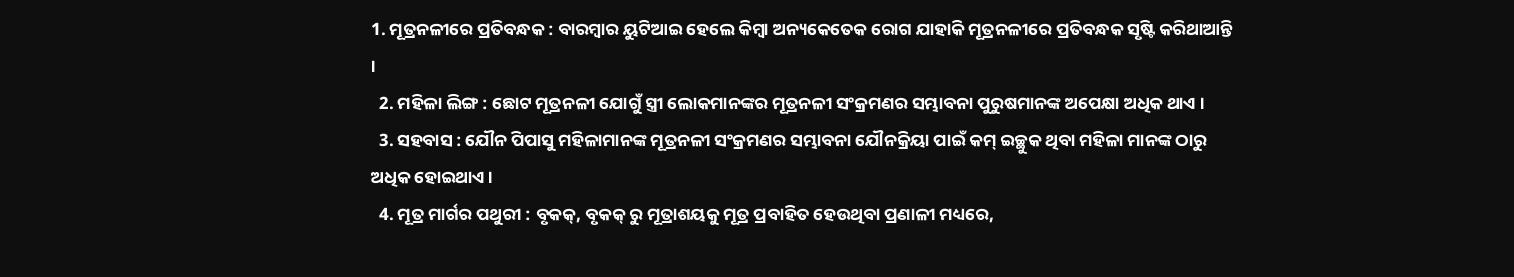1. ମୂତ୍ରନଳୀରେ ପ୍ରତିବନ୍ଧକ : ବାରମ୍ବାର ୟୁଟିଆଇ ହେଲେ କିମ୍ବା ଅନ୍ୟକେତେକ ରୋଗ ଯାହାକି ମୂତ୍ରନଳୀରେ ପ୍ରତିବନ୍ଧକ ସୃଷ୍ଟି କରିଥାଆନ୍ତି ।
  2. ମହିଳା ଲିଙ୍ଗ : ଛୋଟ ମୂତ୍ରନଳୀ ଯୋଗୁଁ ସ୍ତ୍ରୀ ଲୋକମାନଙ୍କର ମୂତ୍ରନଳୀ ସଂକ୍ରମଣର ସମ୍ଭାବନା ପୁରୁଷମାନଙ୍କ ଅପେକ୍ଷା ଅଧିକ ଥାଏ ।
  3. ସହବାସ : ଯୌନ ପିପାସୁ ମହିଳାମାନଙ୍କ ମୂତ୍ରନଳୀ ସଂକ୍ରମଣର ସମ୍ଭାବନା ଯୌନକ୍ରିୟା ପାଇଁ କମ୍ ଇଚ୍ଛୁକ ଥିବା ମହିଳା ମାନଙ୍କ ଠାରୁ ଅଧିକ ହୋଇଥାଏ ।
  4. ମୂତ୍ର ମାର୍ଗର ପଥୁରୀ : ବୃକକ୍, ବୃକକ୍ ରୁ ମୂତ୍ରାଶୟକୁ ମୂତ୍ର ପ୍ରବାହିତ ହେଉଥିବା ପ୍ରଣାଳୀ ମଧ୍ୟରେ,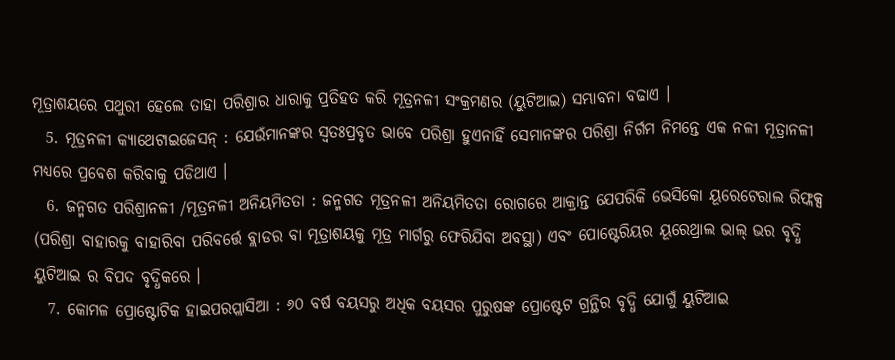ମୂତ୍ରାଶୟରେ ପଥୁରୀ ହେଲେ ତାହା ପରିଶ୍ରାର ଧାରାକୁ ପ୍ରତିହତ କରି ମୂତ୍ରନଳୀ ସଂକ୍ରମଣର (ୟୁଟିଆଇ) ସମ୍ଭାବନା ବଢାଏ ।
  5. ମୂତ୍ରନଳୀ କ୍ୟାଥେଟାଇଜେସନ୍ : ଯେଉଁମାନଙ୍କର ସ୍ଵତଃପ୍ରବୃତ ଭାବେ ପରିଶ୍ରା ହୁଏନାହିଁ ସେମାନଙ୍କର ପରିଶ୍ରା ନିର୍ଗମ ନିମନ୍ତେ ଏକ ନଳୀ ମୂତ୍ରାନଳୀ ମଧ୍ୟରେ ପ୍ରବେଶ କରିବାକୁ ପଡିଥାଏ ।
  6. ଜନ୍ମଗତ ପରିଶ୍ରାନଳୀ /ମୂତ୍ରନଳୀ ଅନିୟମିତତା : ଜନ୍ମଗତ ମୂତ୍ରନଳୀ ଅନିୟମିତତା ରୋଗରେ ଆକ୍ରାନ୍ତ ଯେପରିକି ଭେସିକୋ ୟୂରେଟେରାଲ ରିଫ୍ଲକ୍ସ (ପରିଶ୍ରା ବାହାରକୁ ବାହାରିବା ପରିବର୍ତ୍ତେ ବ୍ଲାଡର ବା ମୂତ୍ରାଶୟକୁ ମୂତ୍ର ମାର୍ଗରୁ ଫେରିଯିବା ଅବସ୍ଥା) ଏବଂ ପୋଷ୍ଟେରିୟର ୟୂରେଥ୍ରାଲ ଭାଲ୍ ଭର ବୃଦ୍ଧି ୟୁଟିଆଇ ର ବିପଦ ବୃଦ୍ଧିକରେ ।
  7. କୋମଳ ପ୍ରୋଷ୍ଟୋଟିକ ହାଇପରପ୍ଲାସିଆ : ୬୦ ବର୍ଷ ବୟସରୁ ଅଧିକ ବୟସର ପୁରୁଷଙ୍କ ପ୍ରୋଷ୍ଟେଟ ଗ୍ରନ୍ଥିର ବୃଦ୍ଧି ଯୋଗୁଁ ୟୁଟିଆଇ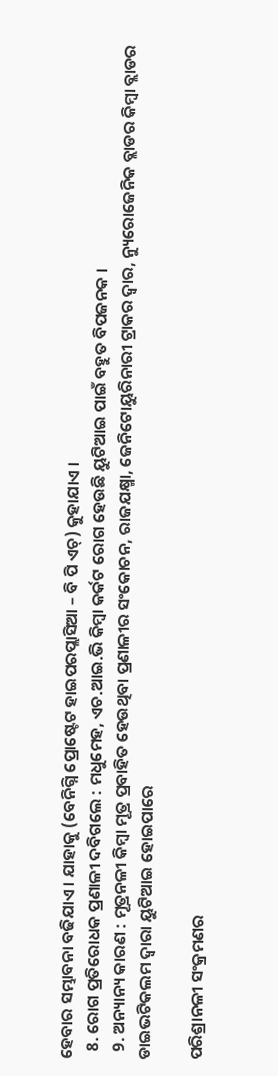ହେବାର ସମ୍ଭାବନା ବଢିଯାଏ । ଯାହାକୁ (ବେନିଗ୍ନି ପ୍ରୋଷ୍ଟେଟ ହାଇପରପ୍ଲାସିଆ – ବି ପି ଏଚ୍) କୁହାଯାଏ ।
  8. ରୋଗ ପ୍ରତିରୋଧକ ପ୍ରଣାଳୀ ଦବିଗଲେ : ମଧୁମେହ, ଏଚ.ଆଇ.ଭି କିମ୍ବା କର୍କଟ ରୋଗ ହେଉଛି ୟୁଟିଆଇ ପାଇଁ ବହୁତ ବିପଜନକ ।
  9. ଅନ୍ୟାନ୍ୟ କାରଣ : ମୂତ୍ରନଳୀ କିମ୍ବା ମୂତ୍ର ପ୍ରବାହିତ ହେଉଥିବା ପ୍ରଣାଳୀର ସଂକୋଚନ, ରାଜଯକ୍ଷ୍ମା, ଜେନିଟୋୟୁରିନାରୀ ଟ୍ରାକର ଦ୍ଵାର, ନ୍ୟୁରୋଜେନିକ ବ୍ଲାଡର କିମ୍ବା ବ୍ଲାଡର ଡାଇଭଟିକଲମ ଦ୍ଵାରା ୟୁଟିଆଇ ହୋଇପାରେ

ପରିଶ୍ରାନଳୀ ସଂକ୍ରମଣର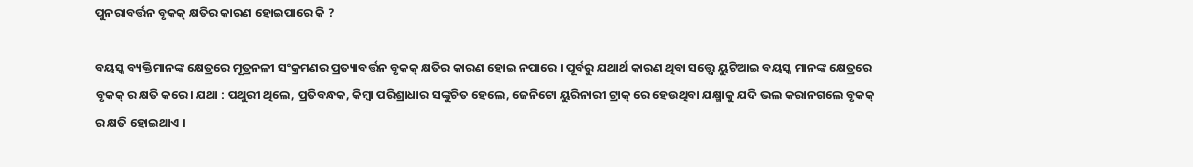ପୁନରାବର୍ତ୍ତନ ବୃକକ୍ କ୍ଷତିର କାରଣ ହୋଇପାରେ କି ?

ବୟସ୍କ ବ୍ୟକ୍ତିମାନଙ୍କ କ୍ଷେତ୍ରରେ ମୂତ୍ରନଳୀ ସଂକ୍ରମଣର ପ୍ରତ୍ୟାବର୍ତ୍ତନ ବୃକକ୍ କ୍ଷତିର କାରଣ ହୋଇ ନପାରେ । ପୂର୍ବରୁ ଯଥାର୍ଥ କାରଣ ଥିବା ସତ୍ତ୍ୱେ ୟୁଟିଆଇ ବୟସ୍କ ମାନଙ୍କ କ୍ଷେତ୍ରରେ ବୃକକ୍ ର କ୍ଷତି କରେ। ଯଥା : ପଥୁରୀ ଥିଲେ, ପ୍ରତିବନ୍ଧକ, କିମ୍ବା ପରିଶ୍ରାଧାର ସଙ୍କୁଚିତ ହେଲେ, ଜେନିଟୋ ୟୁରିନାରୀ ଟ୍ରାକ୍ ରେ ହେଉଥିବା ଯକ୍ଷ୍ମାକୁ ଯଦି ଭଲ କରାନଗଲେ ବୃକକ୍ ର କ୍ଷତି ହୋଇଥାଏ ।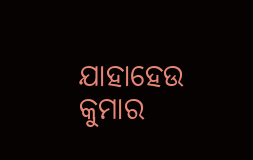ଯାହାହେଉ କୁମାର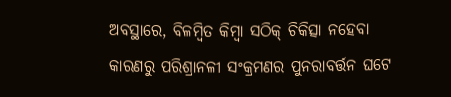ଅବସ୍ଥାରେ, ବିଳମ୍ବିତ କିମ୍ବା ସଠିକ୍ ଚିକିତ୍ସା ନହେବା କାରଣରୁ ପରିଶ୍ରାନଳୀ ସଂକ୍ରମଣର ପୁନରାବର୍ତ୍ତନ ଘଟେ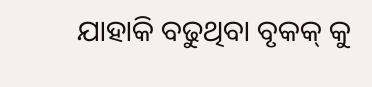ଯାହାକି ବଢୁଥିବା ବୃକକ୍ କୁ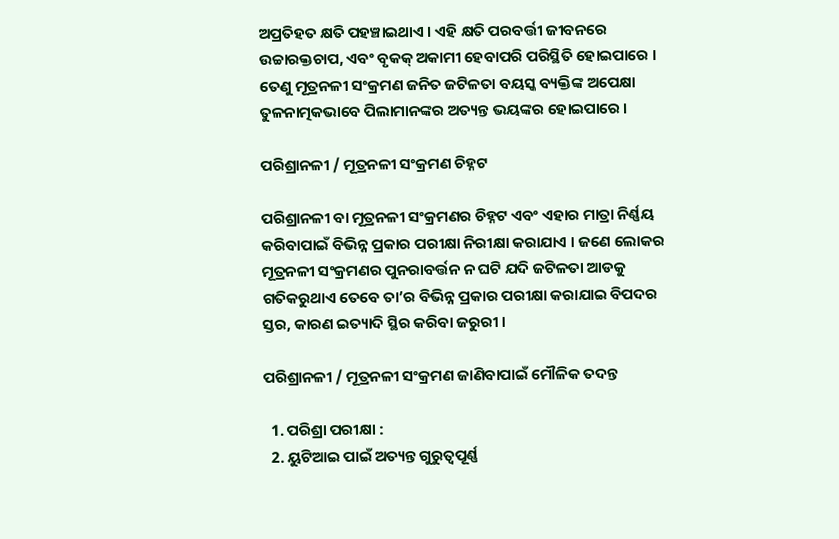ଅପ୍ରତିହତ କ୍ଷତି ପହଞ୍ଚାଇଥାଏ । ଏହି କ୍ଷତି ପରବର୍ତ୍ତୀ ଜୀବନରେ ଉଚ୍ଚାରକ୍ତଚାପ, ଏବଂ ବୃକକ୍ ଅକାମୀ ହେବାପରି ପରିସ୍ଥିତି ହୋଇପାରେ । ତେଣୁ ମୂତ୍ରନଳୀ ସଂକ୍ରମଣ ଜନିତ ଜଟିଳତା ବୟସ୍କ ବ୍ୟକ୍ତିଙ୍କ ଅପେକ୍ଷା ତୁଳନାତ୍ମକଭାବେ ପିଲାମାନଙ୍କର ଅତ୍ୟନ୍ତ ଭୟଙ୍କର ହୋଇପାରେ ।

ପରିଶ୍ରାନଳୀ / ମୂତ୍ରନଳୀ ସଂକ୍ରମଣ ଚିହ୍ନଟ

ପରିଶ୍ରାନଳୀ ବା ମୂତ୍ରନଳୀ ସଂକ୍ରମଣର ଚିହ୍ନଟ ଏବଂ ଏହାର ମାତ୍ରା ନିର୍ଣ୍ଣୟ କରିବାପାଇଁ ବିଭିନ୍ନ ପ୍ରକାର ପରୀକ୍ଷା ନିରୀକ୍ଷା କରାଯାଏ । ଜଣେ ଲୋକର ମୂତ୍ରନଳୀ ସଂକ୍ରମଣର ପୁନରାବର୍ତ୍ତନ ନ ଘଟି ଯଦି ଜଟିଳତା ଆଡକୁ ଗତିକରୁଥାଏ ତେବେ ତା’ର ବିଭିନ୍ନ ପ୍ରକାର ପରୀକ୍ଷା କରାଯାଇ ବିପଦର ସ୍ତର, କାରଣ ଇତ୍ୟାଦି ସ୍ଥିର କରିବା ଜରୁରୀ ।

ପରିଶ୍ରାନଳୀ / ମୂତ୍ରନଳୀ ସଂକ୍ରମଣ ଜାଣିବାପାଇଁ ମୌଳିକ ତଦନ୍ତ

  1. ପରିଶ୍ରା ପରୀକ୍ଷା :
  2. ୟୁଟିଆଇ ପାଇଁ ଅତ୍ୟନ୍ତ ଗୁରୁତ୍ୱପୂର୍ଣ୍ଣ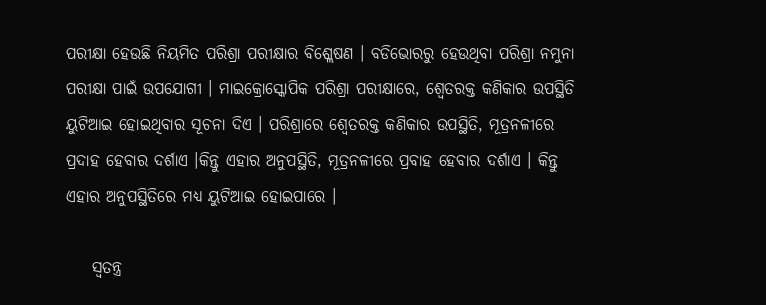ପରୀକ୍ଷା ହେଉଛି ନିୟମିତ ପରିଶ୍ରା ପରୀକ୍ଷାର ବିଶ୍ଲେଷଣ । ବଡିଭୋରରୁ ହେଉଥିବା ପରିଶ୍ରା ନମୁନା ପରୀକ୍ଷା ପାଇଁ ଉପଯୋଗୀ । ମାଇକ୍ରୋସ୍କୋପିକ ପରିଶ୍ରା ପରୀକ୍ଷାରେ, ଶ୍ଵେତରକ୍ତ କଣିକାର ଉପସ୍ଥିତି ୟୁଟିଆଇ ହୋଇଥିବାର ସୂଚନା ଦିଏ । ପରିଶ୍ରାରେ ଶ୍ଵେତରକ୍ତ କଣିକାର ଉପସ୍ଥିତି, ମୂତ୍ରନଳୀରେ ପ୍ରଦାହ ହେବାର ଦର୍ଶାଏ ।କିନ୍ତୁ ଏହାର ଅନୁପସ୍ଥିତି, ମୂତ୍ରନଳୀରେ ପ୍ରବାହ ହେବାର ଦର୍ଶାଏ । କିନ୍ତୁ ଏହାର ଅନୁପସ୍ଥିତିରେ ମଧ୍ୟ ୟୁଟିଆଇ ହୋଇପାରେ ।

    ସ୍ଵତନ୍ତ୍ର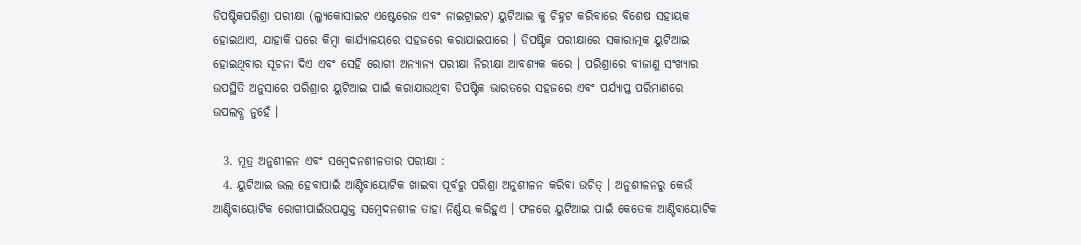ଡିପଷ୍ଟିକପରିଶ୍ରା ପରୀକ୍ଷା (ଲ୍ୟୁକୋସାଇଟ ଏଷ୍ଟେରେଜ ଏବଂ ନାଇଟ୍ରାଇଟ) ୟୁଟିଆଇ କୁ ଚିହ୍ନଟ କରିବାରେ ବିଶେଷ ସହାୟକ ହୋଇଥାଏ, ଯାହାକି ଘରେ କିମ୍ବା କାର୍ଯ୍ୟାଳୟରେ ସହଜରେ କରାଯାଇପାରେ । ଡିପଷ୍ଟିକ ପରୀକ୍ଷାରେ ସକାରାତ୍ମକ ୟୁଟିଆଇ ହୋଇଥିବାର ସୂଚନା ଦିଏ ଏବଂ ସେହି ରୋଗୀ ଅନ୍ୟାନ୍ୟ ପରୀକ୍ଷା ନିରୀକ୍ଷା ଆବଶ୍ୟକ କରେ । ପରିଶ୍ରାରେ ବୀଜାଣୁ ସଂଖ୍ୟାର ଉପସ୍ଥିତି ଅନୁସାରେ ପରିଶ୍ରାର ୟୁଟିଆଇ ପାଇଁ କରାଯାଉଥିବା ଡିପଷ୍ଟିକ ଭାରତରେ ସହଜରେ ଏବଂ ପର୍ଯ୍ୟାପ୍ତ ପରିମାଣରେ ଉପଲବ୍ଧ ନୁହେଁ ।

  3. ମୂତ୍ର ଅନୁଶୀଳନ ଏବଂ ସମ୍ବେଦନଶୀଳତାର ପରୀକ୍ଷା :
  4. ୟୁଟିଆଇ ଭଲ ହେବାପାଇଁ ଆଣ୍ଟିବାୟୋଟିକ ଖାଇବା ପୂର୍ବରୁ ପରିଶ୍ରା ଅନୁଶୀଳନ କରିବା ଉଚିତ୍ । ଅନୁଶୀଳନରୁ କେଉଁ ଆଣ୍ଟିବାୟୋଟିକ ରୋଗୀପାଇଁଉପଯୁକ୍ତ ସମ୍ବେଦନଶୀଳ ତାହା ନିର୍ଣ୍ଣୟ କରିହୁଏ । ଫଳରେ ୟୁଟିଆଇ ପାଇଁ କେତେକ ଆଣ୍ଟିବାୟୋଟିକ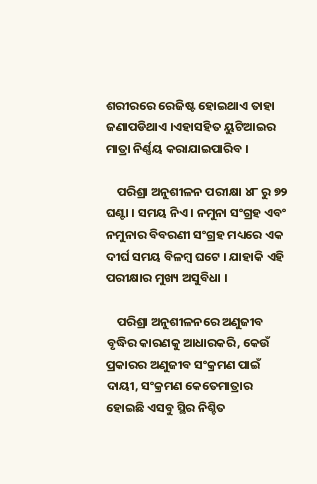ଶରୀରରେ ରେଜିଷ୍ଟ ହୋଇଥାଏ ତାହା ଜଣାପଡିଥାଏ ।ଏହାସହିତ ୟୁଟିଆଇର ମାତ୍ରା ନିର୍ଣ୍ଣୟ କରାଯାଇପାରିବ ।

    ପରିଶ୍ରା ଅନୁଶୀଳନ ପରୀକ୍ଷା ୪୮ ରୁ ୭୨ ଘଣ୍ଟା । ସମୟ ନିଏ । ନମୁନା ସଂଗ୍ରହ ଏବଂ ନମୁନାର ବିବରଣୀ ସଂଗ୍ରହ ମଧ୍ୟରେ ଏକ ଦୀର୍ଘ ସମୟ ବିଳମ୍ବ ଘଟେ । ଯାହାକି ଏହି ପରୀକ୍ଷାର ମୁଖ୍ୟ ଅସୁବିଧା ।

    ପରିଶ୍ରା ଅନୁଶୀଳନରେ ଅଣୁଜୀବ ବୃଦ୍ଧିର କାରଣକୁ ଆଧାରକରି, କେଉଁ ପ୍ରକାରର ଅଣୁଜୀବ ସଂକ୍ରମଣ ପାଇଁ ଦାୟୀ, ସଂକ୍ରମଣ କେତେମାତ୍ରାର ହୋଇଛି ଏସବୁ ସ୍ଥିର ନିଶ୍ଚିତ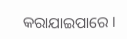କରାଯାଇପାରେ ।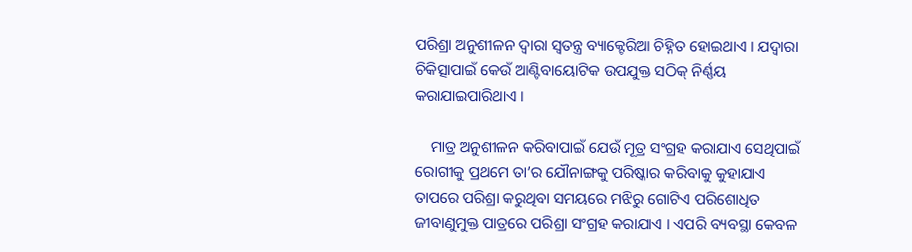ପରିଶ୍ରା ଅନୁଶୀଳନ ଦ୍ଵାରା ସ୍ଵତନ୍ତ୍ର ବ୍ୟାକ୍ଟେରିଆ ଚିହ୍ନିତ ହୋଇଥାଏ । ଯଦ୍ୱାରା ଚିକିତ୍ସାପାଇଁ କେଉଁ ଆଣ୍ଟିବାୟୋଟିକ ଉପଯୁକ୍ତ ସଠିକ୍ ନିର୍ଣ୍ଣୟ କରାଯାଇପାରିଥାଏ ।

    ମାତ୍ର ଅନୁଶୀଳନ କରିବାପାଇଁ ଯେଉଁ ମୂତ୍ର ସଂଗ୍ରହ କରାଯାଏ ସେଥିପାଇଁ ରୋଗୀକୁ ପ୍ରଥମେ ତା’ର ଯୌନାଙ୍ଗକୁ ପରିଷ୍କାର କରିବାକୁ କୁହାଯାଏ ତାପରେ ପରିଶ୍ରା କରୁଥିବା ସମୟରେ ମଝିରୁ ଗୋଟିଏ ପରିଶୋଧିତ ଜୀବାଣୁମୁକ୍ତ ପାତ୍ରରେ ପରିଶ୍ରା ସଂଗ୍ରହ କରାଯାଏ । ଏପରି ବ୍ୟବସ୍ଥା କେବଳ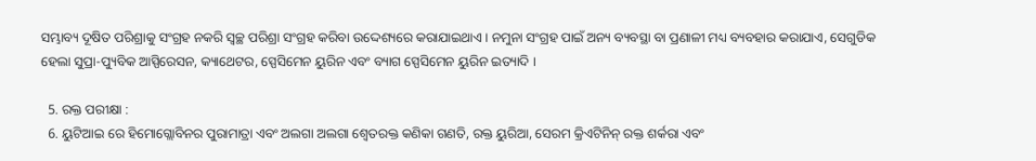ସମ୍ଭାବ୍ୟ ଦୂଷିତ ପରିଶ୍ରାକୁ ସଂଗ୍ରହ ନକରି ସ୍ଵଚ୍ଛ ପରିଶ୍ରା ସଂଗ୍ରହ କରିବା ଉଦ୍ଦେଶ୍ୟରେ କରାଯାଇଥାଏ । ନମୁନା ସଂଗ୍ରହ ପାଇଁ ଅନ୍ୟ ବ୍ୟବସ୍ଥା ବା ପ୍ରଣାଳୀ ମଧ୍ୟ ବ୍ୟବହାର କରାଯାଏ, ସେଗୁଡିକ ହେଲା ସୁପ୍ରା-ପ୍ୟୁବିକ ଆସ୍ପିରେସନ, କ୍ୟାଥେଟର, ସ୍ପେସିମେନ ୟୁରିନ ଏବଂ ବ୍ୟାଗ ସ୍ପେସିମେନ ୟୁରିନ ଇତ୍ୟାଦି ।

  5. ରକ୍ତ ପରୀକ୍ଷା :
  6. ୟୁଟିଆଇ ରେ ହିମୋଗ୍ଲୋବିନର ପୁରାମାତ୍ରା ଏବଂ ଅଲଗା ଅଲଗା ଶ୍ଵେତରକ୍ତ କଣିକା ଗଣତି, ରକ୍ତ ୟୁରିଆ, ସେରମ କ୍ରିଏଟିନିନ୍ ରକ୍ତ ଶର୍କରା ଏବଂ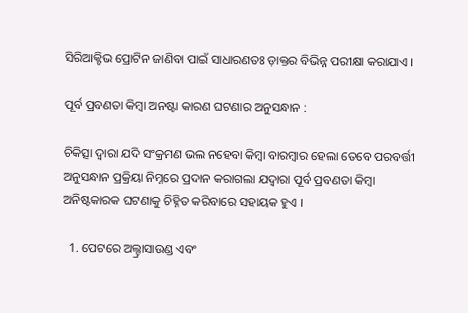ସିରିଆକ୍ଟିଭ ପ୍ରୋଟିନ ଜାଣିବା ପାଇଁ ସାଧାରଣତଃ ଡ଼ାକ୍ତର ବିଭିନ୍ନ ପରୀକ୍ଷା କରାଯାଏ ।

ପୂର୍ବ ପ୍ରବଣତା କିମ୍ବା ଅନଷ୍ଟା କାରଣ ଘଟଣାର ଅନୁସନ୍ଧାନ :

ଚିକିତ୍ସା ଦ୍ଵାରା ଯଦି ସଂକ୍ରମଣ ଭଲ ନହେବା କିମ୍ବା ବାରମ୍ବାର ହେଲା ତେବେ ପରବର୍ତ୍ତୀ ଅନୁସନ୍ଧାନ ପ୍ରକ୍ରିୟା ନିମ୍ନରେ ପ୍ରଦାନ କରାଗଲା ଯଦ୍ୱାରା ପୂର୍ବ ପ୍ରବଣତା କିମ୍ବା ଅନିଷ୍ଟକାରକ ଘଟଣାକୁ ଚିହ୍ନିତ କରିବାରେ ସହାୟକ ହୁଏ ।

  1. ପେଟରେ ଅଲ୍ଟ୍ରାସାଉଣ୍ଡ ଏବଂ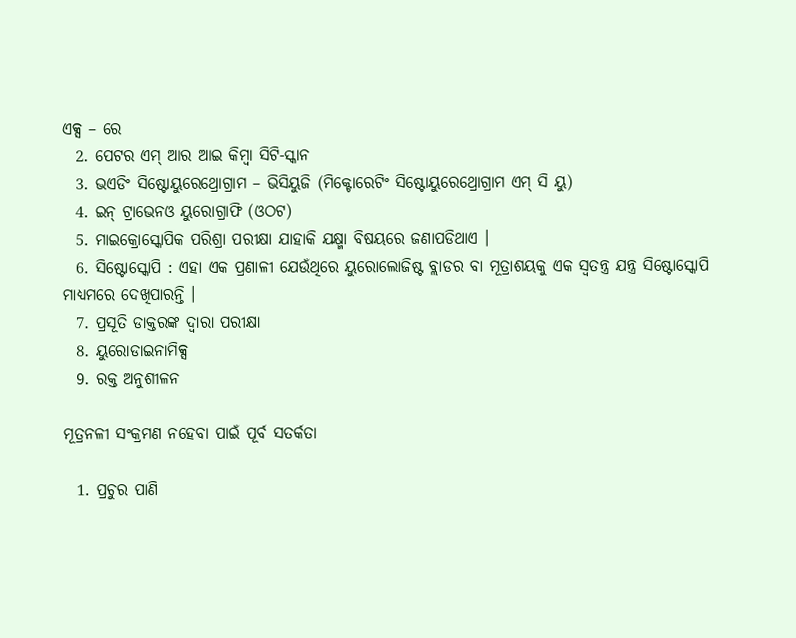ଏକ୍ସ – ରେ
  2. ପେଟର ଏମ୍ ଆର ଆଇ କିମ୍ବା ସିଟି-ସ୍କାନ
  3. ଭଏଡିଂ ସିଷ୍ଟୋୟୁରେଥ୍ରୋଗ୍ରାମ – ଭିସିୟୁଜି (ମିକ୍ଟୋରେଟିଂ ସିଷ୍ଟୋୟୁରେଥ୍ରୋଗ୍ରାମ ଏମ୍ ସି ୟୁ)
  4. ଇନ୍ ଟ୍ରାଭେନଓ ୟୁରୋଗ୍ରାଫି (ଓଠଟ)
  5. ମାଇକ୍ରୋସ୍କୋପିକ ପରିଶ୍ରା ପରୀକ୍ଷା ଯାହାକି ଯକ୍ଷ୍ମା ବିଷୟରେ ଜଣାପଡିଥାଏ ।
  6. ସିଷ୍ଟୋସ୍କୋପି : ଏହା ଏକ ପ୍ରଣାଳୀ ଯେଉଁଥିରେ ୟୁରୋଲୋଜିଷ୍ଟ ବ୍ଲାଡର ବା ମୂତ୍ରାଶୟକୁ ଏକ ସ୍ଵତନ୍ତ୍ର ଯନ୍ତ୍ର ସିଷ୍ଟୋସ୍କୋପି ମାଧ୍ୟମରେ ଦେଖିପାରନ୍ତି ।
  7. ପ୍ରସୂତି ଡାକ୍ତରଙ୍କ ଦ୍ଵାରା ପରୀକ୍ଷା
  8. ୟୁରୋଡାଇନାମିକ୍ସ
  9. ରକ୍ତ ଅନୁଶୀଳନ

ମୂତ୍ରନଳୀ ସଂକ୍ରମଣ ନହେବା ପାଇଁ ପୂର୍ବ ସତର୍କତା

  1. ପ୍ରଚୁର ପାଣି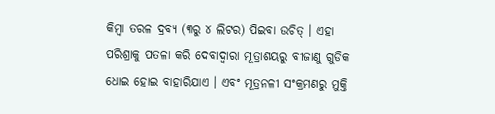କିମ୍ବା ତରଳ ଦ୍ରବ୍ୟ (୩ରୁ ୪ ଲିଟର) ପିଇବା ଉଚିତ୍ । ଏହା ପରିଶ୍ରାକୁ ପତଳା କରି ଦେବାଦ୍ଵାରା ମୂତ୍ରାଶୟରୁ ବୀଜାଣୁ ଗୁଡିକ ଧୋଇ ହୋଇ ବାହାରିଯାଏ । ଏବଂ ମୂତ୍ରନଳୀ ସଂକ୍ରମଣରୁ ମୁକ୍ତି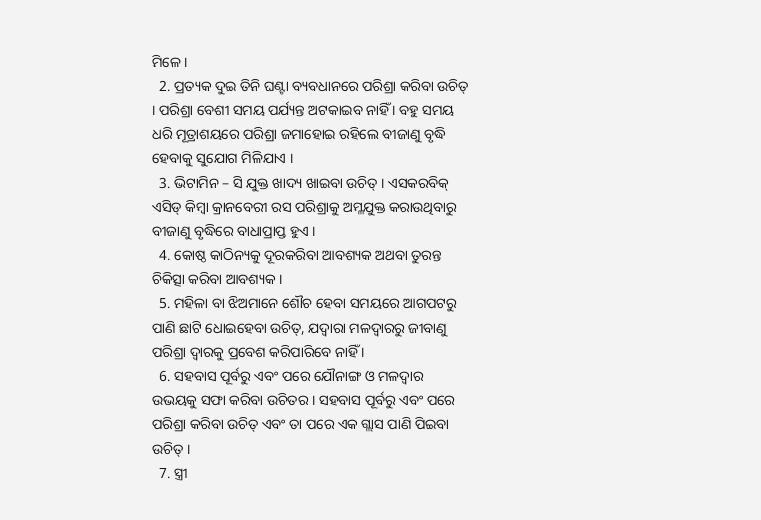ମିଳେ ।
  2. ପ୍ରତ୍ୟକ ଦୁଇ ତିନି ଘଣ୍ଟା ବ୍ୟବଧାନରେ ପରିଶ୍ରା କରିବା ଉଚିତ୍ । ପରିଶ୍ରା ବେଶୀ ସମୟ ପର୍ଯ୍ୟନ୍ତ ଅଟକାଇବ ନାହିଁ । ବହୁ ସମୟ ଧରି ମୂତ୍ରାଶୟରେ ପରିଶ୍ରା ଜମାହୋଇ ରହିଲେ ବୀଜାଣୁ ବୃଦ୍ଧି ହେବାକୁ ସୁଯୋଗ ମିଳିଯାଏ ।
  3. ଭିଟାମିନ – ସି ଯୁକ୍ତ ଖାଦ୍ୟ ଖାଇବା ଉଚିତ୍ । ଏସକରବିକ୍ ଏସିଡ୍ କିମ୍ବା କ୍ରାନବେରୀ ରସ ପରିଶ୍ରାକୁ ଅମ୍ଳଯୁକ୍ତ କରାଉଥିବାରୁ ବୀଜାଣୁ ବୃଦ୍ଧିରେ ବାଧାପ୍ରାପ୍ତ ହୁଏ ।
  4. କୋଷ୍ଠ କାଠିନ୍ୟକୁ ଦୂରକରିବା ଆବଶ୍ୟକ ଅଥବା ତୁରନ୍ତ ଚିକିତ୍ସା କରିବା ଆବଶ୍ୟକ ।
  5. ମହିଳା ବା ଝିଅମାନେ ଶୌଚ ହେବା ସମୟରେ ଆଗପଟରୁ ପାଣି ଛାଟି ଧୋଇହେବା ଉଚିତ୍, ଯଦ୍ୱାରା ମଳଦ୍ଵାରରୁ ଜୀବାଣୁ ପରିଶ୍ରା ଦ୍ଵାରକୁ ପ୍ରବେଶ କରିପାରିବେ ନାହିଁ ।
  6. ସହବାସ ପୂର୍ବରୁ ଏବଂ ପରେ ଯୌନାଙ୍ଗ ଓ ମଳଦ୍ଵାର ଉଭୟକୁ ସଫା କରିବା ଉଚିତର । ସହବାସ ପୂର୍ବରୁ ଏବଂ ପରେ ପରିଶ୍ରା କରିବା ଉଚିତ୍ ଏବଂ ତା ପରେ ଏକ ଗ୍ଲାସ ପାଣି ପିଇବା ଉଚିତ୍ ।
  7. ସ୍ତ୍ରୀ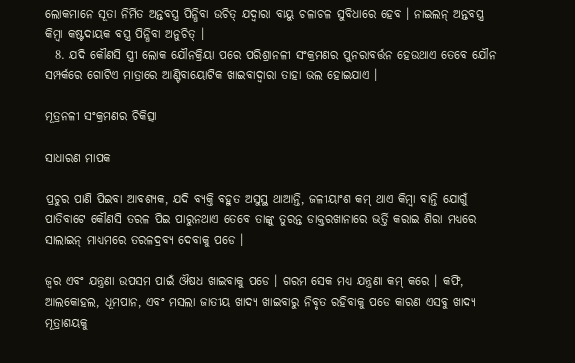ଲୋକମାନେ ସୂତା ନିର୍ମିତ ଅନ୍ତବସ୍ତ୍ର ପିନ୍ଧିବା ଉଚିତ୍ ଯଦ୍ୱାରା ବାୟୁ ଚଳାଚଳ ସୁବିଧାରେ ହେବ । ନାଇଲନ୍ ଅନ୍ତବସ୍ତ୍ର କିମ୍ବା କଷ୍ଟଦାୟକ ବସ୍ତ୍ର ପିନ୍ଧିବା ଅନୁଚିତ୍ ।
  8. ଯଦି କୌଣସି ସ୍ତ୍ରୀ ଲୋକ ଯୌନକ୍ରିୟା ପରେ ପରିଶ୍ରାନଳୀ ସଂକ୍ରମଣର ପୁନରାବର୍ତ୍ତନ ହେଉଥାଏ ତେବେ ଯୌନ ସମ୍ପର୍କରେ ଗୋଟିଏ ମାତ୍ରାରେ ଆଣ୍ଟିବାୟୋଟିକ ଖାଇବାଦ୍ଵାରା ତାହା ଭଲ ହୋଇଯାଏ ।

ମୂତ୍ରନଳୀ ସଂକ୍ରମଣର ଚିକିତ୍ସା

ସାଧାରଣ ମାପକ

ପ୍ରଚୁର ପାଣି ପିଇବା ଆବଶ୍ୟକ, ଯଦି ବ୍ୟକ୍ତି ବହୁତ ଅସୁସ୍ଥ ଥାଆନ୍ତି, ଜଳୀୟାଂଶ କମ୍ ଥାଏ କିମ୍ବା ବାନ୍ତି ଯୋଗୁଁ ପାତିବାଟେ କୌଣସି ତରଳ ପିଇ ପାରୁନଥାଏ ତେବେ ତାଙ୍କୁ ତୁରନ୍ତ ଡାକ୍ତରଖାନାରେ ଭର୍ତ୍ତି କରାଇ ଶିରା ମଧ୍ୟରେ ସାଲାଇନ୍ ମାଧ୍ୟମରେ ତରଳଦ୍ରବ୍ୟ ଦେବାକୁ ପଡେ ।

ଜ୍ଵର ଏବଂ ଯନ୍ତ୍ରଣା ଉପସମ ପାଇଁ ଔଷଧ ଖାଇବାକୁ ପଡେ । ଗରମ ସେକ ମଧ୍ୟ ଯନ୍ତ୍ରଣା କମ୍ କରେ । କଫି, ଆଲକୋହଲ, ଧୂମପାନ, ଏବଂ ମସଲା ଜାତୀୟ ଖାଦ୍ୟ ଖାଇବାରୁ ନିବୃତ ରହିବାକୁ ପଡେ କାରଣ ଏସବୁ ଖାଦ୍ୟ ମୂତ୍ରାଶୟକୁ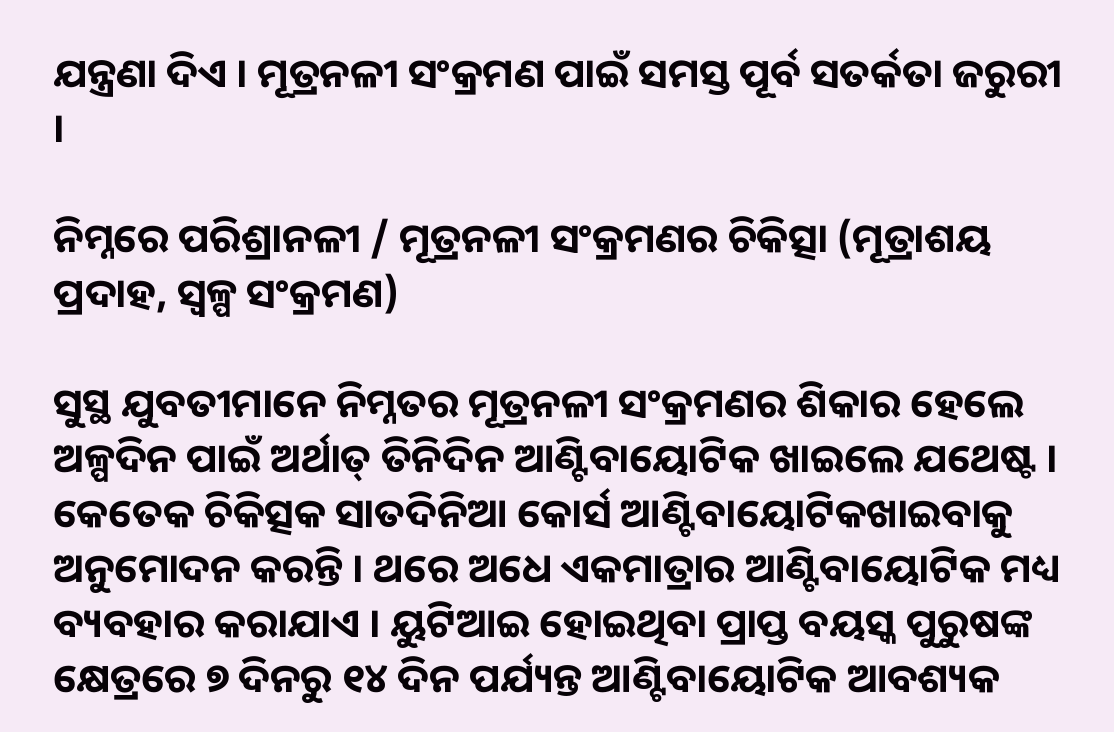ଯନ୍ତ୍ରଣା ଦିଏ । ମୂତ୍ରନଳୀ ସଂକ୍ରମଣ ପାଇଁ ସମସ୍ତ ପୂର୍ବ ସତର୍କତା ଜରୁରୀ ।

ନିମ୍ନରେ ପରିଶ୍ରାନଳୀ / ମୂତ୍ରନଳୀ ସଂକ୍ରମଣର ଚିକିତ୍ସା (ମୂତ୍ରାଶୟ ପ୍ରଦାହ, ସ୍ୱଳ୍ପ ସଂକ୍ରମଣ)

ସୁସ୍ଥ ଯୁବତୀମାନେ ନିମ୍ନତର ମୂତ୍ରନଳୀ ସଂକ୍ରମଣର ଶିକାର ହେଲେ ଅଳ୍ପଦିନ ପାଇଁ ଅର୍ଥାତ୍ ତିନିଦିନ ଆଣ୍ଟିବାୟୋଟିକ ଖାଇଲେ ଯଥେଷ୍ଟ । କେତେକ ଚିକିତ୍ସକ ସାତଦିନିଆ କୋର୍ସ ଆଣ୍ଟିବାୟୋଟିକଖାଇବାକୁ ଅନୁମୋଦନ କରନ୍ତି । ଥରେ ଅଧେ ଏକମାତ୍ରାର ଆଣ୍ଟିବାୟୋଟିକ ମଧ୍ୟ ବ୍ୟବହାର କରାଯାଏ । ୟୁଟିଆଇ ହୋଇଥିବା ପ୍ରାପ୍ତ ବୟସ୍କ ପୁରୁଷଙ୍କ କ୍ଷେତ୍ରରେ ୭ ଦିନରୁ ୧୪ ଦିନ ପର୍ଯ୍ୟନ୍ତ ଆଣ୍ଟିବାୟୋଟିକ ଆବଶ୍ୟକ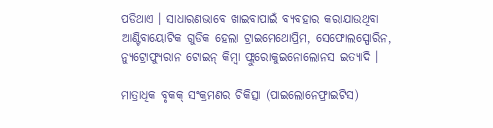ପଡିଥାଏ । ସାଧାରଣଭାବେ ଖାଇବାପାଇଁ ବ୍ୟବହାର କରାଯାଉଥିବା ଆଣ୍ଟିବାୟୋଟିକ ଗୁଡିକ ହେଲା ଟ୍ରାଇମେଥୋପ୍ରିମ, ସେଫୋଲସ୍ପୋରିନ, ନ୍ୟୁଟ୍ରୋଫ୍ୟୁରାନ ଟୋଇନ୍ କିମ୍ବା ଫ୍ଲୁରୋକୁଇନୋଲୋନସ ଇତ୍ୟାଦି ।

ମାତ୍ରାଧିକ ବୃକକ୍ ସଂକ୍ରମଣର ଚିକିତ୍ସା (ପାଇଲୋନେଫ୍ରାଇଟିସ)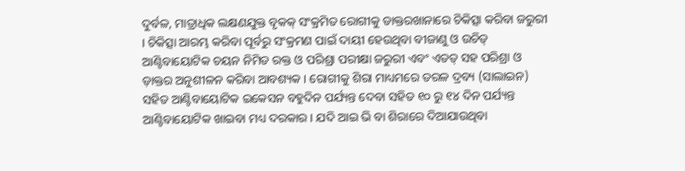ଦୁର୍ବଳ, ମାତ୍ରାଧିକ ଲକ୍ଷଣଯୁକ୍ତ ବୃକକ୍ ସଂକ୍ରମିତ ରୋଗୀକୁ ଡାକ୍ତରଖାନାରେ ଚିକିତ୍ସା କରିବା ଜରୁରୀ । ଚିକିତ୍ସା ଆରମ୍ଭ କରିବା ପୂର୍ବରୁ ସଂକ୍ରମଣ ପାଇଁ ଦାୟୀ ହେଉଥିବା ବୀଜାଣୁ ଓ ଉଚିତ୍ ଆଣ୍ଟିବାୟୋଟିକ ଚୟନ ନିମିତ ରକ୍ତ ଓ ପରିଶ୍ରା ପରୀକ୍ଷା ଜରୁରୀ ଏବଂ ଏତତ୍ ସହ ପରିଶ୍ରା ଓ ଡ଼ାକ୍ତର ଅନୁଶୀଳନ କରିବା ଆବଶ୍ୟକ । ରୋଗୀକୁ ଶିରା ମାଧ୍ୟମରେ ତରଳ ଦ୍ରବ୍ୟ (ସାଲାଇନ) ସହିତ ଆଣ୍ଟିବାୟୋଟିକ ଇକେସନ ବହୁଦିନ ପର୍ଯ୍ୟନ୍ତ ଦେବା ସହିତ ୧୦ ରୁ ୧୪ ଦିନ ପର୍ଯ୍ୟନ୍ତ ଆଣ୍ଟିବାୟୋଟିକ ଖାଇବା ମଧ୍ୟ ଦରକାର । ଯଦି ଆଇ ଭି ବା ଶିରାରେ ଦିଆଯାଉଥିବା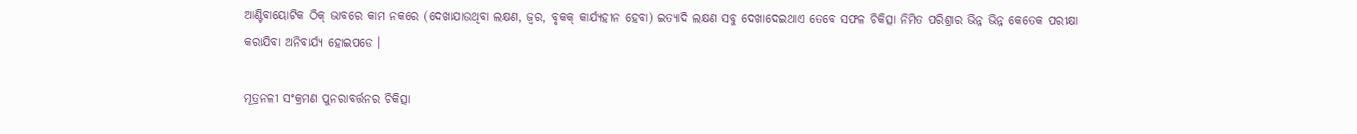ଆଣ୍ଟିବାୟୋଟିକ ଠିକ୍ ଭାବରେ କାମ ନକରେ (ଦେଖାଯାଉଥିବା ଲକ୍ଷଣ, ଜ୍ଵର, ବୃକକ୍ କାର୍ଯ୍ୟହୀନ ହେବା) ଇତ୍ୟାଦି ଲକ୍ଷଣ ସବୁ ଦେଖାଦେଇଥାଏ ତେବେ ସଫଳ ଚିକିତ୍ସା ନିମିତ ପରିଶ୍ରାର ଭିନ୍ନ ଭିନ୍ନ କେତେକ ପରୀକ୍ଷା କରାଯିବା ଅନିବାର୍ଯ୍ୟ ହୋଇପଡେ ।

ମୂତ୍ରନଳୀ ସଂକ୍ରମଣ ପୁନରାବର୍ତ୍ତନର ଚିକିତ୍ସା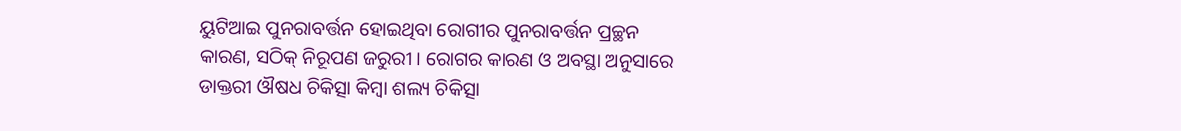ୟୁଟିଆଇ ପୁନରାବର୍ତ୍ତନ ହୋଇଥିବା ରୋଗୀର ପୁନରାବର୍ତ୍ତନ ପ୍ରଚ୍ଛନ କାରଣ, ସଠିକ୍ ନିରୂପଣ ଜରୁରୀ । ରୋଗର କାରଣ ଓ ଅବସ୍ଥା ଅନୁସାରେ ଡାକ୍ତରୀ ଔଷଧ ଚିକିତ୍ସା କିମ୍ବା ଶଲ୍ୟ ଚିକିତ୍ସା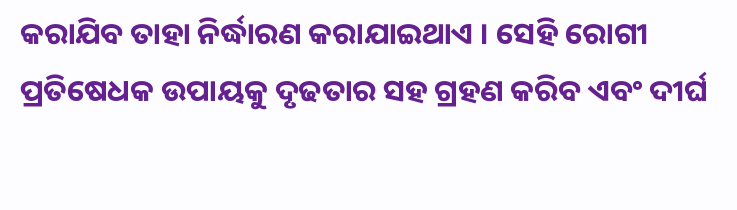କରାଯିବ ତାହା ନିର୍ଦ୍ଧାରଣ କରାଯାଇଥାଏ । ସେହି ରୋଗୀ ପ୍ରତିଷେଧକ ଉପାୟକୁ ଦୃଢତାର ସହ ଗ୍ରହଣ କରିବ ଏବଂ ଦୀର୍ଘ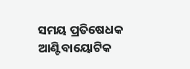ସମୟ ପ୍ରତିଷେଧକ ଆଣ୍ଟିବାୟୋଟିକ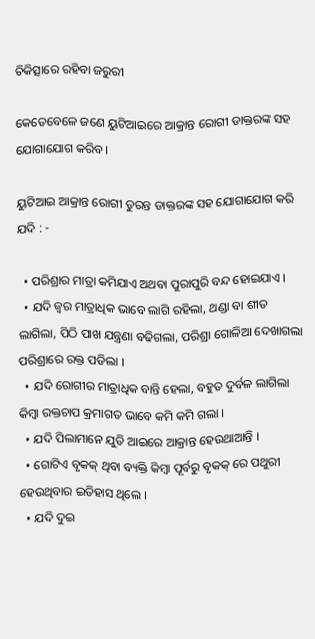ଚିକିତ୍ସାରେ ରହିବା ଜରୁରୀ

କେତେବେଳେ ଜଣେ ୟୁଟିଆଇରେ ଆକ୍ରାନ୍ତ ରୋଗୀ ଡାକ୍ତରଙ୍କ ସହ ଯୋଗାଯୋଗ କରିବ ।

ୟୁଟିଆଇ ଆକ୍ରାନ୍ତ ରୋଗୀ ତୁରନ୍ତ ଡାକ୍ତରଙ୍କ ସହ ଯୋଗାଯୋଗ କରି ଯଦି : -

  • ପରିଶ୍ରାର ମାତ୍ରା କମିଯାଏ ଅଥବା ପୁରାପୁରି ବନ୍ଦ ହୋଇଯାଏ ।
  • ଯଦି ଜ୍ଵର ମାତ୍ରାଧିକ ଭାବେ ଲାଗି ରହିଲା, ଥଣ୍ଡା ବା ଶୀତ ଲାଗିଲା, ପିଠି ପାଖ ଯନ୍ତ୍ରଣା ବଢିଗଲା, ପରିଶ୍ରା ଗୋଳିଆ ଦେଖାଗଲା ପରିଶ୍ରାରେ ରକ୍ତ ପଡିଲା ।
  • ଯଦି ରୋଗୀର ମାତ୍ରାଧିକ ବାନ୍ତି ହେଲା, ବହୁତ ଦୁର୍ବଳ ଲାଗିଲା କିମ୍ବା ରକ୍ତଚାପ କ୍ରମାଗତ ଭାବେ କମି କମି ଗଲା ।
  • ଯଦି ପିଲାମାନେ ଯୁତି ଆଇରେ ଆକ୍ରାନ୍ତ ହେଉଥାଆନ୍ତି ।
  • ଗୋଟିଏ ବୃକକ୍ ଥିବା ବ୍ୟକ୍ତି କିମ୍ବା ପୂର୍ବରୁ ବୃକକ୍ ରେ ପଥୁରୀ ହେଉଥିବାର ଇତିହାସ ଥିଲେ ।
  • ଯଦି ଦୁଇ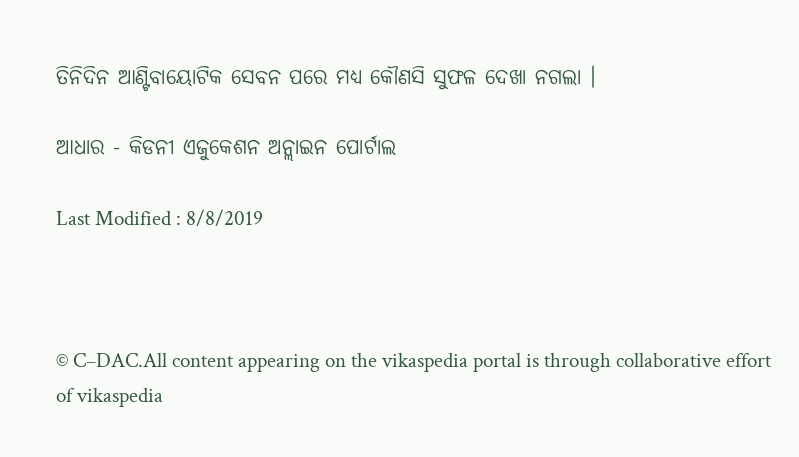ତିନିଦିନ ଆଣ୍ଟିବାୟୋଟିକ ସେବନ ପରେ ମଧ୍ୟ କୌଣସି ସୁଫଳ ଦେଖା ନଗଲା ।

ଆଧାର - କିଡନୀ ଏଜୁକେଶନ ଅନ୍ଲାଇନ ପୋର୍ଟାଲ

Last Modified : 8/8/2019



© C–DAC.All content appearing on the vikaspedia portal is through collaborative effort of vikaspedia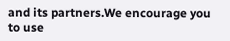and its partners.We encourage you to use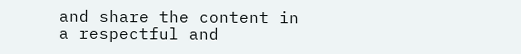and share the content in a respectful and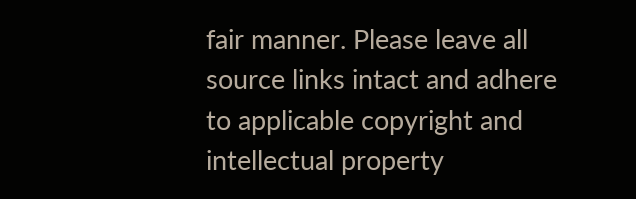fair manner. Please leave all source links intact and adhere to applicable copyright and intellectual property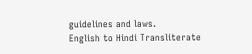guidelines and laws.
English to Hindi Transliterate